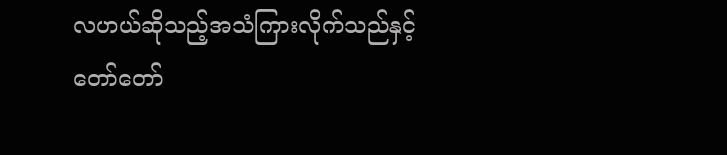လဟယ်ဆိုသည့်အသံကြားလိုက်သည်နှင့် တော်တော်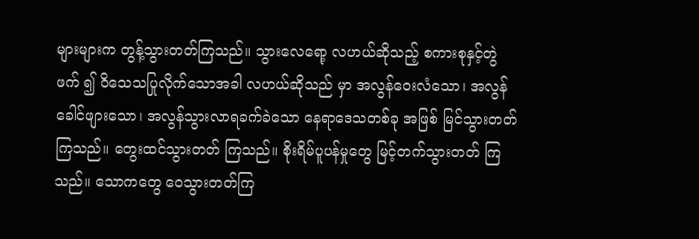များများက တွန့်သွားတတ်ကြသည်။ သွားလေရော့ လဟယ်ဆိုသည့် စကားစုနှင့်တွဲဖက် ၍ ဝိသေသပြုလိုက်သောအခါ လဟယ်ဆိုသည် မှာ အလွန်ဝေးလံသော၊ အလွန်ခေါင်ဖျားသော၊ အလွန်သွားလာရခက်ခဲသော နေရာဒေသတစ်ခု အဖြစ် မြင်သွားတတ်ကြသည်။ တွေးထင်သွားတတ် ကြသည်။ စိုးရိမ်ပူပန်မှုတွေ မြင့်တက်သွားတတ် ကြသည်။ သောကတွေ ဝေသွားတတ်ကြ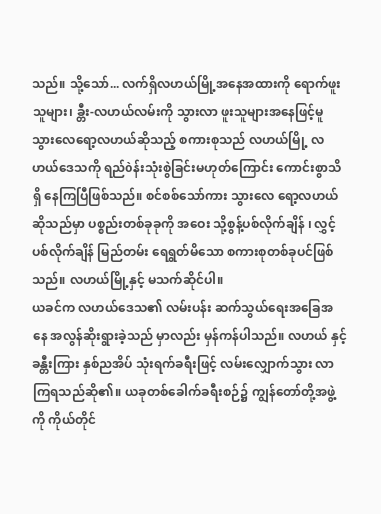သည်။ သို့သော်... လက်ရှိလဟယ်မြို့အနေအထားကို ရောက်ဖူးသူများ၊ ခ္တီး-လဟယ်လမ်းကို သွားလာ ဖူးသူများအနေဖြင့်မူ သွားလေရော့လဟယ်ဆိုသည့် စကားစုသည် လဟယ်မြို့ လဟယ်ဒေသကို ရည်òန်းသုံးစွဲခြင်းမဟုတ်ကြောင်း ကောင်းစွာသိရှိ နေကြပြီဖြစ်သည်။ စင်စစ်သော်ကား သွားလေ ရော့လဟယ်ဆိုသည်မှာ ပစ္စည်းတစ်ခုခုကို အဝေး သို့စွန့်ပစ်လိုက်ချိန် ၊ လွှင့်ပစ်လိုက်ချိန် မြည်တမ်း ရေရွတ်မိသော စကားစုတစ်ခုပင်ဖြစ်သည်။ လဟယ်မြို့နှင့် မသက်ဆိုင်ပါ။
ယခင်က လဟယ်ဒေသ၏ လမ်းပန်း ဆက်သွယ်ရေးအခြေအနေ အလွန်ဆိုးရွားခဲ့သည် မှာလည်း မှန်ကန်ပါသည်။ လဟယ် နှင့် ခန္တီးကြား နှစ်ညအိပ် သုံးရက်ခရီးဖြင့် လမ်းလျှောက်သွား လာကြရသည်ဆို၏။ ယခုတစ်ခေါက်ခရီးစဉ်၌ ကျွန်တော်တို့အဖွဲ့ကို ကိုယ်တိုင်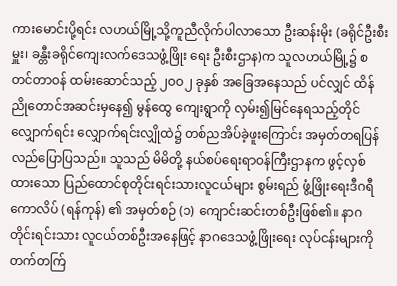ကားမောင်းပို့ရင်း လဟယ်မြို့သို့ကူညီလိုက်ပါလာသော ဦးဆန်းမိုး (ခရိုင်ဦးစီးမှူး၊ ခန္တီးခရိုင်ကျေးလက်ဒေသဖွံ့ဖြိုး ရေး ဦးစီးဌာန)က သူလဟယ်မြို့၌ စတင်တာဝန် ထမ်းဆောင်သည့် ၂ဝဝ၂ ခုနှစ် အခြေအနေသည် ပင်လျှင် ထိန်ညိုတောင်အဆင်းမှနေ၍ မွန်ထွေ ကျေးရွာကို လှမ်း၍မြင်နေရသည့်တိုင် လျှောက်ရင်း လျှောက်ရင်းလျှိုထဲ၌ တစ်ညအိပ်ခဲ့ဖူးကြောင်း အမှတ်တရပြန်လည်ပြောပြသည်။ သူသည် မိမိတို့ နယ်စပ်ရေးရာဝန်ကြီးဌာနက ဖွင့်လှစ်ထားသော ပြည်ထောင်စုတိုင်းရင်းသားလူငယ်များ စွမ်းရည် ဖွံ့ဖြိုးရေးဒီဂရီကောလိပ် (ရန်ကုန်) ၏ အမှတ်စဉ် (၁) ကျောင်းဆင်းတစ်ဦးဖြစ်၏။ နာဂတိုင်းရင်းသား လူငယ်တစ်ဦးအနေဖြင့် နာဂဒေသဖွံ့ဖြိုးရေး လုပ်ငန်းများကို တက်တက်ြ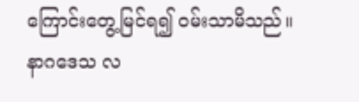ကြောင်းတွေ့မြင်ရ၍ ဝမ်းသာမိသည်။
နာဂဒေသ လ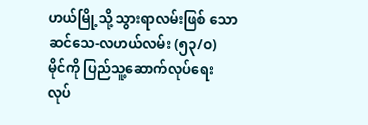ဟယ်မြို့သို့ သွားရာလမ်းဖြစ် သော ဆင်သေ-လဟယ်လမ်း (၅၃/ဝ) မိုင်ကို ပြည်သူ့ဆောက်လုပ်ရေးလုပ်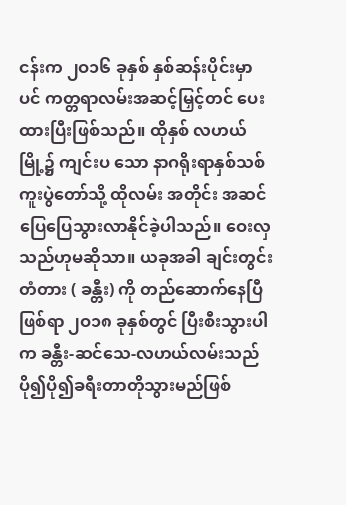ငန်းက ၂ဝ၁၆ ခုနှစ် နှစ်ဆန်းပိုင်းမှာပင် ကတ္တရာလမ်းအဆင့်မြှင့်တင် ပေးထားပြီးဖြစ်သည်။ ထိုနှစ် လဟယ်မြို့၌ ကျင်းပ သော နာဂရိုးရာနှစ်သစ်ကူးပွဲတော်သို့ ထိုလမ်း အတိုင်း အဆင်ပြေပြေသွားလာနိုင်ခဲ့ပါသည်။ ဝေးလှသည်ဟုမဆိုသာ။ ယခုအခါ ချင်းတွင်း တံတား ( ခန္တီး) ကို တည်ဆောက်နေပြီဖြစ်ရာ ၂ဝ၁၈ ခုနှစ်တွင် ပြီးစီးသွားပါက ခန္တီး-ဆင်သေ-လဟယ်လမ်းသည် ပို၍ပို၍ခရီးတာတိုသွားမည်ဖြစ်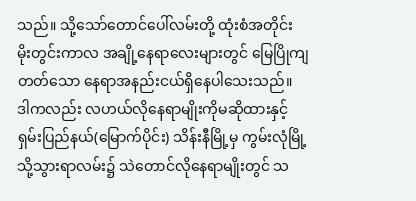သည်။ သို့သော်တောင်ပေါ်လမ်းတို့ ထုံးစံအတိုင်း မိုးတွင်းကာလ အချို့နေရာလေးများတွင် မြေပြိုကျ တတ်သော နေရာအနည်းငယ်ရှိနေပါသေးသည်။ ဒါကလည်း လဟယ်လိုနေရာမျိုးကိုမဆိုထားနှင့် ရှမ်းပြည်နယ်(မြောက်ပိုင်း) သိန်းနီမြို့မှ ကွမ်းလုံမြို့ သို့သွားရာလမ်း၌ သဲတောင်လိုနေရာမျိုးတွင် သ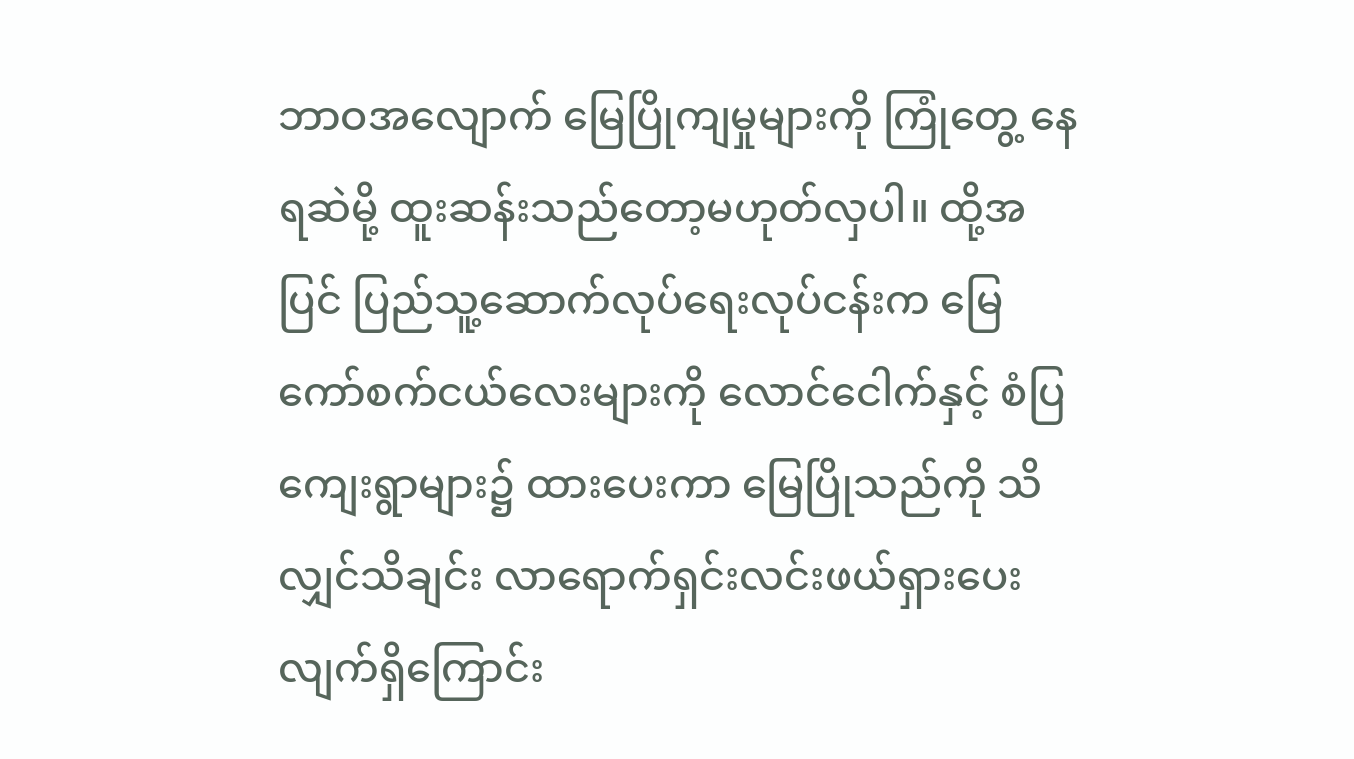ဘာဝအလျောက် မြေပြိုကျမှုများကို ကြုံတွေ့ နေရဆဲမို့ ထူးဆန်းသည်တော့မဟုတ်လှပါ။ ထို့အပြင် ပြည်သူ့ဆောက်လုပ်ရေးလုပ်ငန်းက မြေကော်စက်ငယ်လေးများကို လောင်ငေါက်နှင့် စံပြကျေးရွာများ၌ ထားပေးကာ မြေပြိုသည်ကို သိလျှင်သိချင်း လာရောက်ရှင်းလင်းဖယ်ရှားပေးလျက်ရှိကြောင်း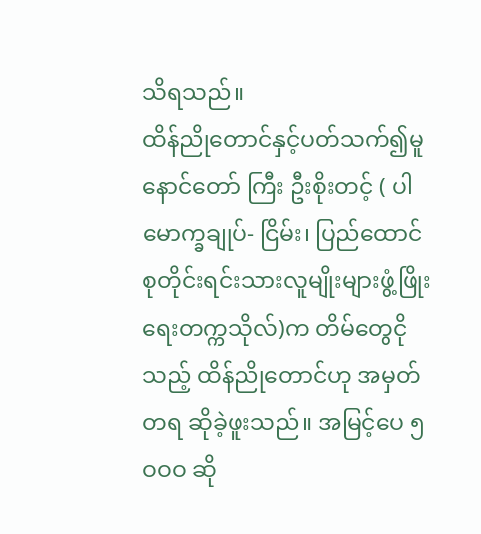သိရသည်။
ထိန်ညိုတောင်နှင့်ပတ်သက်၍မူ နောင်တော် ကြီး ဦးစိုးတင့် ( ပါမောက္ခချုပ်- ငြိမ်း၊ ပြည်ထောင် စုတိုင်းရင်းသားလူမျိုးများဖွံ့ဖြိုးရေးတက္ကသိုလ်)က တိမ်တွေငိုသည့် ထိန်ညိုတောင်ဟု အမှတ်တရ ဆိုခဲ့ဖူးသည်။ အမြင့်ပေ ၅ဝဝဝ ဆို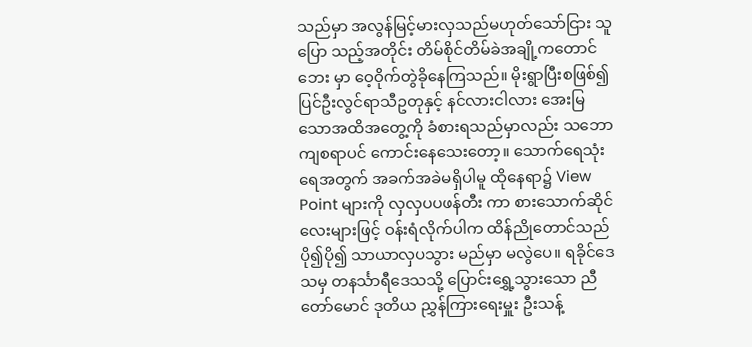သည်မှာ အလွန်မြင့်မားလှသည်မဟုတ်သော်ငြား သူပြော သည့်အတိုင်း တိမ်စိုင်တိမ်ခဲအချို့ကတောင်ဘေး မှာ ဝေ့ဝိုက်တွဲခိုနေကြသည်။ မိုးရွာပြီးစဖြစ်၍ ပြင်ဦးလွင်ရာသီဥတုနှင့် နင်လားငါလား အေးမြ သောအထိအတွေ့ကို ခံစားရသည်မှာလည်း သဘောကျစရာပင် ကောင်းနေသေးတော့။ သောက်ရေသုံးရေအတွက် အခက်အခဲမရှိပါမူ ထိုနေရာ၌ View Point များကို လှလှပပဖန်တီး ကာ စားသောက်ဆိုင်လေးများဖြင့် ဝန်းရံလိုက်ပါက ထိန်ညိုတောင်သည် ပို၍ပို၍ သာယာလှပသွား မည်မှာ မလွဲပေ။ ရခိုင်ဒေသမှ တနင်္သာရီဒေသသို့ ပြောင်းရွှေ့သွားသော ညီတော်မောင် ဒုတိယ ညွှန်ကြားရေးမှူး ဦးသန့်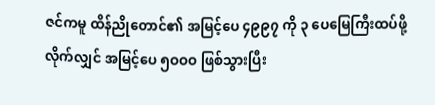ဇင်ကမူ ထိန်ညိုတောင်၏ အမြင့်ပေ ၄၉၉၇ ကို ၃ ပေမြေကြီးထပ်ဖို့လိုက်လျှင် အမြင့်ပေ ၅ဝဝဝ ဖြစ်သွားပြီး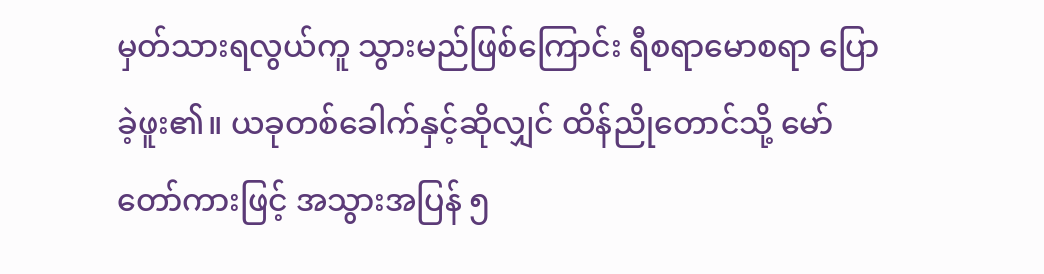မှတ်သားရလွယ်ကူ သွားမည်ဖြစ်ကြောင်း ရီစရာမောစရာ ပြောခဲ့ဖူး၏။ ယခုတစ်ခေါက်နှင့်ဆိုလျှင် ထိန်ညိုတောင်သို့ မော်တော်ကားဖြင့် အသွားအပြန် ၅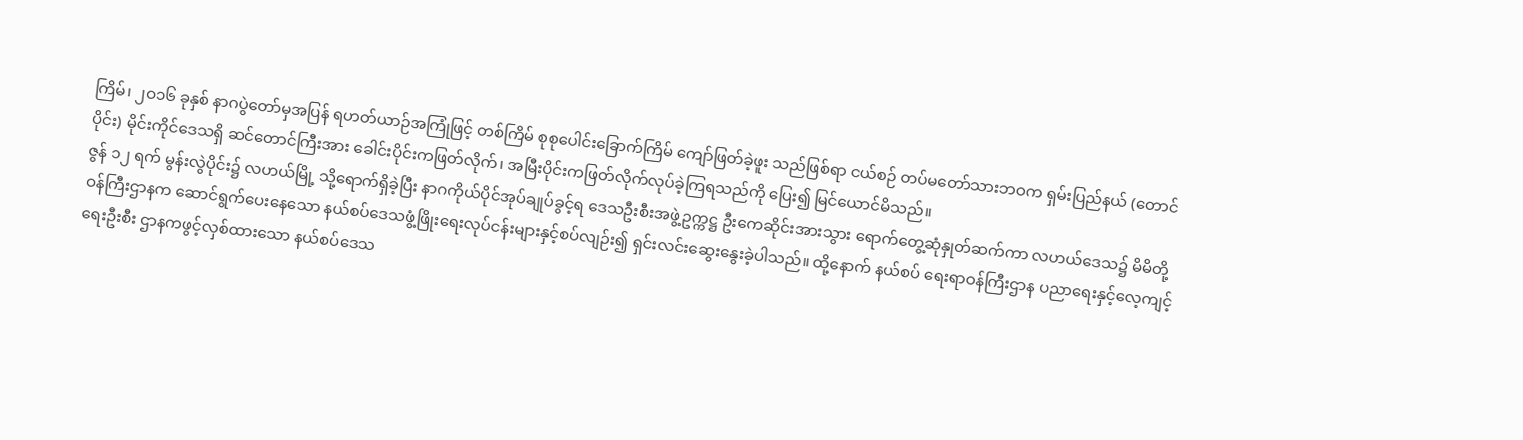ကြိမ်၊ ၂ဝ၁၆ ခုနှစ် နာဂပွဲတော်မှအပြန် ရဟတ်ယာဉ်အကြုံဖြင့် တစ်ကြိမ် စုစုပေါင်းခြောက်ကြိမ် ကျော်ဖြတ်ခဲ့ဖူး သည်ဖြစ်ရာ ငယ်စဉ် တပ်မတော်သားဘဝက ရှမ်းပြည်နယ် (တောင်ပိုင်း) မိုင်းကိုင်ဒေသရှိ ဆင်တောင်ကြီးအား ခေါင်းပိုင်းကဖြတ်လိုက်၊ အမြီးပိုင်းကဖြတ်လိုက်လုပ်ခဲ့ကြရသည်ကို ပြေး၍ မြင်ယောင်မိသည်။
ဇွန် ၁၂ ရက် မွန်းလွဲပိုင်း၌ လဟယ်မြို့ သို့ရောက်ရှိခဲ့ပြီး နာဂကိုယ်ပိုင်အုပ်ချုပ်ခွင့်ရ ဒေသဦးစီးအဖွဲ့ဥက္ကဋ္ဌ ဦးကေဆိုင်းအားသွား ရောက်တွေ့ဆုံနှုတ်ဆက်ကာ လဟယ်ဒေသ၌ မိမိတို့ဝန်ကြီးဌာနက ဆောင်ရွက်ပေးနေသော နယ်စပ်ဒေသဖွံ့ဖြိုးရေးလုပ်ငန်းများနှင့်စပ်လျဉ်း၍ ရှင်းလင်းဆွေးနွေးခဲ့ပါသည်။ ထို့နောက် နယ်စပ် ရေးရာဝန်ကြီးဌာန ပညာရေးနှင့်လေ့ကျင့်ရေးဦးစီး ဌာနကဖွင့်လှစ်ထားသော နယ်စပ်ဒေသ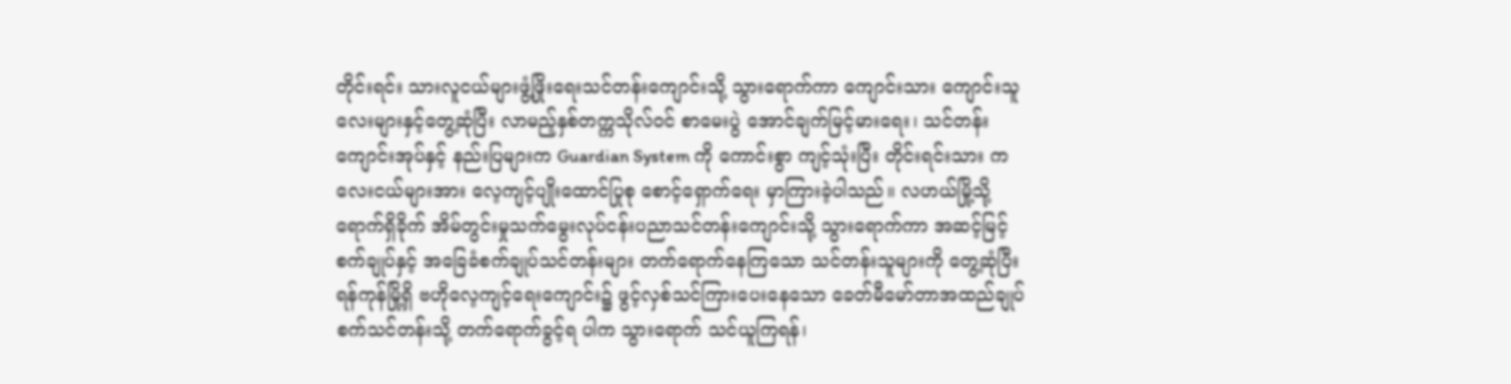တိုင်းရင်း သားလူငယ်များဖွံ့ဖြိုးရေးသင်တန်းကျောင်းသို့ သွားရောက်ကာ ကျောင်းသား ကျောင်းသူလေးများနှင့်တွေ့ဆုံပြီး လာမည့်နှစ်တက္ကသိုလ်ဝင် စာမေးပွဲ အောင်ချက်မြင့်မားရေး၊ သင်တန်း ကျောင်းအုပ်နှင့် နည်းပြများက Guardian System ကို ကောင်းစွာ ကျင့်သုံးပြီး တိုင်းရင်းသား ကလေးငယ်များအား လေ့ကျင့်ပျိုးထောင်ပြုစု စောင့်ရှောက်ရေး မှာကြားခဲ့ပါသည်။ လဟယ်မြို့သို့ ရောက်ရှိခိုက် အိမ်တွင်းမှုသက်မွေးလုပ်ငန်းပညာသင်တန်းကျောင်းသို့ သွားရောက်ကာ အဆင့်မြင့် စက်ချုပ်နှင့် အခြေခံစက်ချုပ်သင်တန်းများ တက်ရောက်နေကြသော သင်တန်းသူများကို တွေ့ဆုံပြီး ရန်ကုန်မြို့ရှိ ဗဟိုလေ့ကျင့်ရေးကျောင်း၌ ဖွင့်လှစ်သင်ကြားပေးနေသော ခေတ်မီမော်တာအထည်ချုပ်စက်သင်တန်းသို့ တက်ရောက်ခွင့်ရ ပါက သွားရောက် သင်ယူကြရန်၊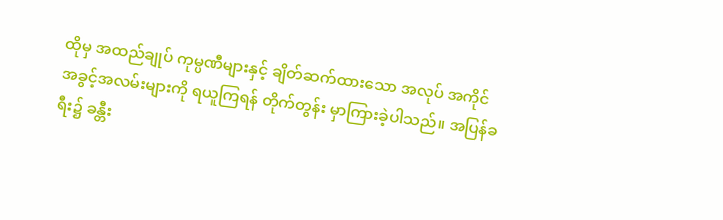ထိုမှ အထည်ချုပ် ကုမ္ပဏီများနှင့် ချိတ်ဆက်ထားသော အလုပ် အကိုင်အခွင့်အလမ်းများကို ရယူကြရန် တိုက်တွန်း မှာကြားခဲ့ပါသည်။ အပြန်ခရီး၌ ခန္တီး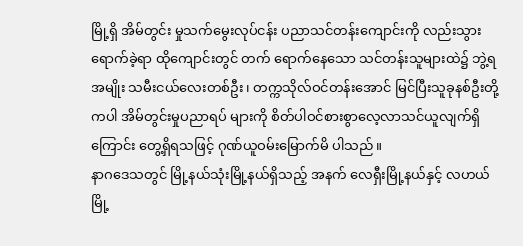မြို့ရှိ အိမ်တွင်း မှုသက်မွေးလုပ်ငန်း ပညာသင်တန်းကျောင်းကို လည်းသွားရောက်ခဲ့ရာ ထိုကျောင်းတွင် တက် ရောက်နေသော သင်တန်းသူများထဲ၌ ဘွဲ့ရအမျိုး သမီးငယ်လေးတစ်ဦး၊ တက္ကသိုလ်ဝင်တန်းအောင် မြင်ပြီးသူခုနစ်ဦးတို့ကပါ အိမ်တွင်းမှုပညာရပ် များကို စိတ်ပါဝင်စားစွာလေ့လာသင်ယူလျက်ရှိ ကြောင်း တွေ့ရှိရသဖြင့် ဂုဏ်ယူဝမ်းမြောက်မိ ပါသည်။
နာဂဒေသတွင် မြို့နယ်သုံးမြို့နယ်ရှိသည့် အနက် လေရှီးမြို့နယ်နှင့် လဟယ်မြို့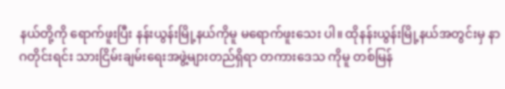နယ်တို့ကို ရောက်ဖူးပြီး နန်းယွန်းမြို့နယ်ကိုမူ မရောက်ဖူးသေး ပါ။ ထိုနန်းယွန်းမြို့နယ်အတွင်းမှ နာဂတိုင်းရင်း သားငြိမ်းချမ်းရေးအဖွဲ့များတည်ရှိရာ တကားဒေသ ကိုမူ တစ်မြန်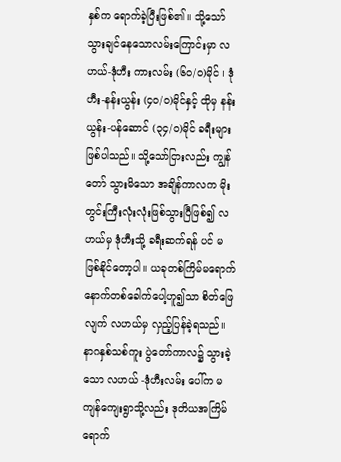နှစ်က ရောက်ခဲ့ပြီးဖြစ်၏။ သို့သော် သွားချင်နေသောလမ်းကြောင်းမှာ လဟယ်-ဒုံဟီး ကားလမ်း (၆ဝ/ဝ)မိုင် ၊ ဒုံဟီး-နန်းယွန်း (၄ဝ/ဝ)မိုင်နှင့် ထိုမှ နန်းယွန်း-ပန်ဆောင် (၃၄/ဝ)မိုင် ခရီးများဖြစ်ပါသည်။ သို့သော်ငြားလည်း ကျွန်တော် သွားမိသော အချိန်ကာလက မိုးတွင်းကြီးလုံးလုံးဖြစ်သွားပြီဖြစ်၍ လဟယ်မှ ဒုံဟီးသို့ ခရီးဆက်ရန် ပင် မဖြစ်နိုင်တော့ပါ။ ယခုတစ်ကြိမ်မရောက် နောက်တစ်ခေါက်ပေါ့ဟူ၍သာ စိတ်ဖြေလျက် လဟယ်မှ လှည့်ပြန်ခဲ့ရသည်။ နာဂနှစ်သစ်ကူး ပွဲတော်ကာလ၌ သွားခဲ့သော လဟယ် -ဒုံဟီးလမ်း ပေါ်က မကျန်ကျေးရွာသို့လည်း ဒုတိယအကြိမ် ရောက်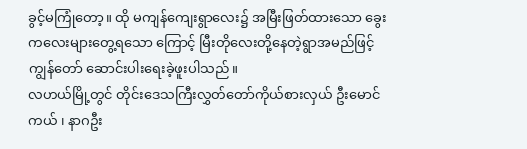ခွင့်မကြုံတော့။ ထို မကျန်ကျေးရွာလေး၌ အမြီးဖြတ်ထားသော ခွေးကလေးများတွေ့ရသော ကြောင့် မြီးတိုလေးတို့နေတဲ့ရွာအမည်ဖြင့် ကျွန်တော် ဆောင်းပါးရေးခဲ့ဖူးပါသည်။
လဟယ်မြို့တွင် တိုင်းဒေသကြီးလွှတ်တော်ကိုယ်စားလှယ် ဦးမောင်ကယ် ၊ နာဂဦး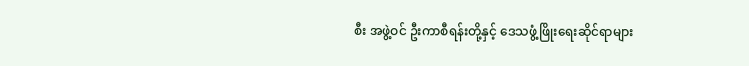စီး အဖွဲ့ဝင် ဦးကာစီရန်းတို့နှင့် ဒေသဖွံ့ဖြိုးရေးဆိုင်ရာများ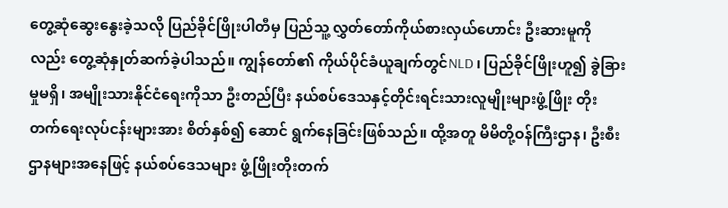တွေ့ဆုံဆွေးနွေးခဲ့သလို ပြည်ခိုင်ဖြိုးပါတီမှ ပြည်သူ့ လွှတ်တော်ကိုယ်စားလှယ်ဟောင်း ဦးဆားမူကို လည်း တွေ့ဆုံနှုတ်ဆက်ခဲ့ပါသည်။ ကျွန်တော်၏ ကိုယ်ပိုင်ခံယူချက်တွင်NLD ၊ ပြည်ခိုင်ဖြိုးဟူ၍ ခွဲခြားမှုမရှိ၊ အမျိုးသားနိုင်ငံရေးကိုသာ ဦးတည်ပြီး နယ်စပ်ဒေသနှင့်တိုင်းရင်းသားလူမျိုးများဖွံ့ဖြိုး တိုးတက်ရေးလုပ်ငန်းများအား စိတ်နှစ်၍ ဆောင် ရွက်နေခြင်းဖြစ်သည်။ ထို့အတူ မိမိတို့ဝန်ကြီးဌာန၊ ဦးစီးဌာနများအနေဖြင့် နယ်စပ်ဒေသများ ဖွံ့ဖြိုးတိုးတက်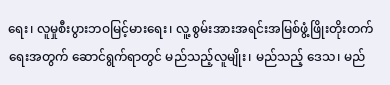ရေး၊ လူမှုစီးပွားဘဝမြင့်မားရေး၊ လူ့ စွမ်းအားအရင်းအမြစ်ဖွံ့ဖြိုးတိုးတက်ရေးအတွက် ဆောင်ရွက်ရာတွင် မည်သည့်လူမျိုး၊ မည်သည့် ဒေသ၊ မည်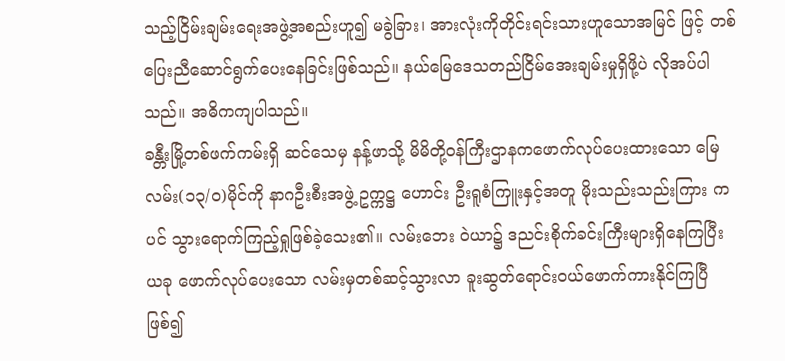သည့်ငြိမ်းချမ်းရေးအဖွဲ့အစည်းဟူ၍ မခွဲခြား၊ အားလုံးကိုတိုင်းရင်းသားဟူသောအမြင် ဖြင့် တစ်ပြေးညီဆောင်ရွက်ပေးနေခြင်းဖြစ်သည်။ နယ်မြေဒေသတည်ငြိမ်အေးချမ်းမှုရှိဖို့ပဲ လိုအပ်ပါ သည်။ အဓိကကျပါသည်။
ခန္တီးမြို့တစ်ဖက်ကမ်းရှိ ဆင်သေမှ နန့်ဖာသို့ မိမိတို့ဝန်ကြီးဌာနကဖောက်လုပ်ပေးထားသော မြေလမ်း(၁၃/ဝ)မိုင်ကို နာဂဦးစီးအဖွဲ့ ဥက္ကဋ္ဌ ဟောင်း ဦးရူစံကြူးနှင့်အတူ မိုးသည်းသည်းကြား ကပင် သွားရောက်ကြည့်ရှုဖြစ်ခဲ့သေး၏။ လမ်းဘေး ဝဲယာ၌ ဒညင်းစိုက်ခင်းကြီးများရှိနေကြပြီး ယခု ဖောက်လုပ်ပေးသော လမ်းမှတစ်ဆင့်သွားလာ ခူးဆွတ်ရောင်းဝယ်ဖောက်ကားနိုင်ကြပြီဖြစ်၍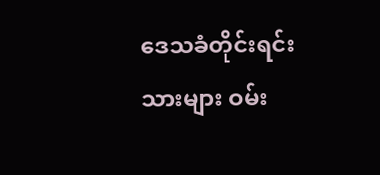ဒေသခံတိုင်းရင်းသားများ ဝမ်း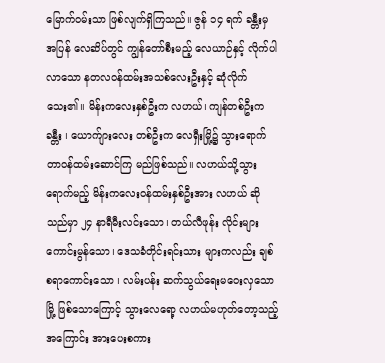မြောက်ဝမ်းသာ ဖြစ်လျက်ရှိကြသည်။ ဇွန် ၁၄ ရက် ခန္တီးမှ အပြန် လေဆိပ်တွင် ကျွန်တော်စီးမည့် လေယာဉ်နှင့် လိုက်ပါလာသော နတလဝန်ထမ်းအသစ်လေးဦးနှင့် ဆုံလိုက်သေး၏။ မိန်းကလေးနှစ်ဦးက လဟယ်၊ ကျန်တစ်ဦးက ခန္တီး ၊ ယောက်ျားလေး တစ်ဦးက လေရှီးမြို့၌ သွားရောက်တာဝန်ထမ်းဆောင်ကြ မည်ဖြစ်သည်။ လဟယ်သို့သွားရောက်မည့် မိန်းကလေးဝန်ထမ်းနှစ်ဦးအား လဟယ် ဆိုသည်မှာ ၂၄ နာရီမီးလင်းသော၊ တယ်လီဖုန်း လိုင်းများ ကောင်းမွန်သော၊ ဒေသခံတိုင်းရင်းသား များကလည်း ချစ်စရာကောင်းသော ၊ လမ်းပန်း ဆက်သွယ်ရေးမဝေးလှသောမြို့ ဖြစ်သောကြောင့် သွားလေရော့ လဟယ်မဟုတ်တော့သည့် အကြောင်း အားပေးစကား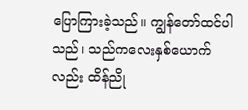ပြောကြားခဲ့သည်။ ကျွန်တော်ထင်ပါသည်၊ သည်ကလေးနှစ်ယောက် လည်း ထိန်ညို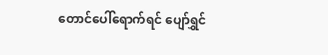တောင်ပေါ်ရောက်ရင် ပျော်ရွှင်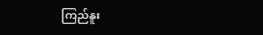ကြည်နူး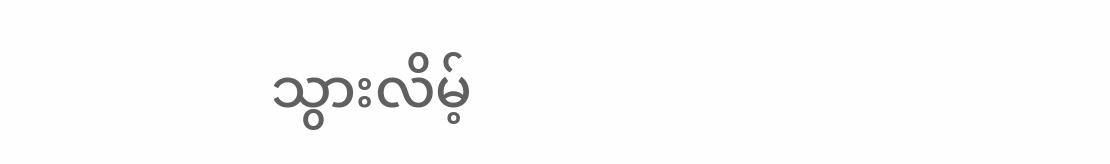သွားလိမ့်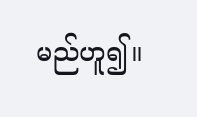မည်ဟူ၍။